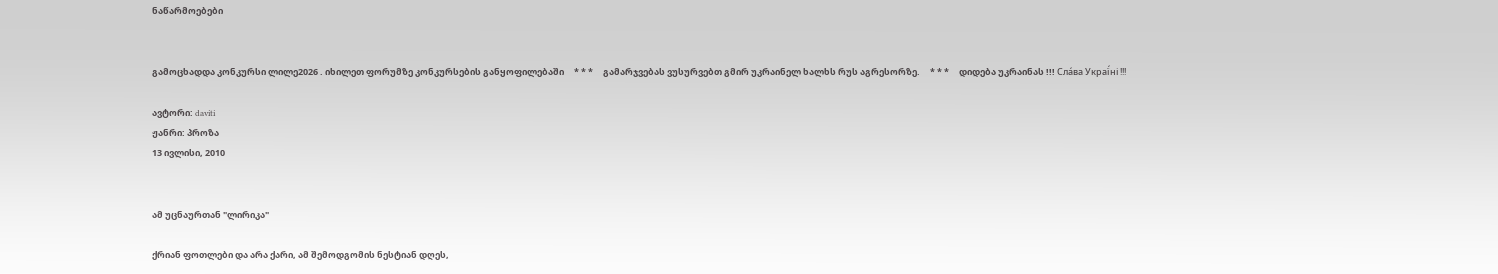ნაწარმოებები


გამოცხადდა კონკურსი ლილე2026 . იხილეთ ფორუმზე კონკურსების განყოფილებაში     * * *     გამარჯვებას ვუსურვებთ გმირ უკრაინელ ხალხს რუს აგრესორზე.     * * *     დიდება უკრაინას !!! Сла́ва Украї́ні !!!

ავტორი: daviti
ჟანრი: პროზა
13 ივლისი, 2010


ამ უცნაურთან "ლირიკა"

ქრიან ფოთლები და არა ქარი, ამ შემოდგომის ნესტიან დღეს,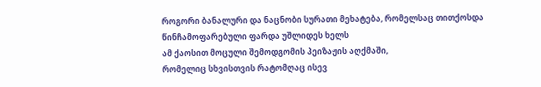როგორი ბანალური და ნაცნობი სურათი მეხატება, რომელსაც თითქოსდა წინჩამოფარებული ფარდა უშლიდეს ხელს
ამ ქაოსით მოცული შემოდგომის პეიზაჟის აღქმაში,
რომელიც სხვისთვის რატომღაც ისევ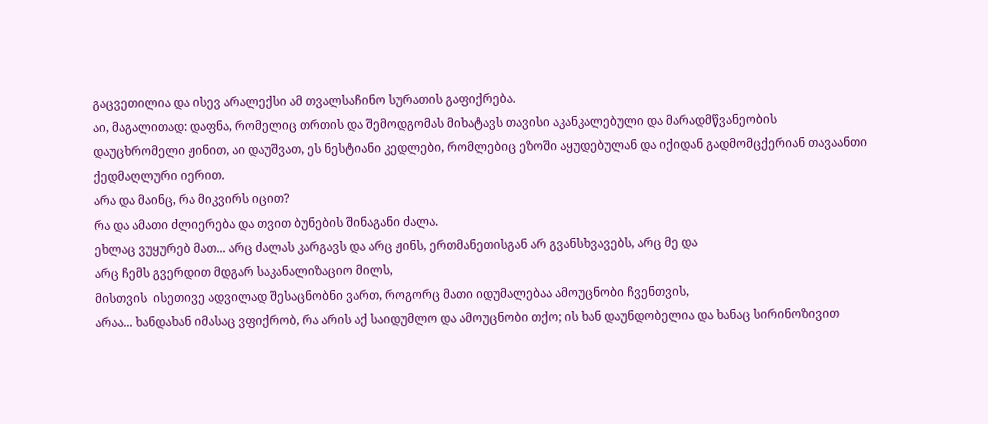გაცვეთილია და ისევ არალექსი ამ თვალსაჩინო სურათის გაფიქრება.
აი, მაგალითად: დაფნა, რომელიც თრთის და შემოდგომას მიხატავს თავისი აკანკალებული და მარადმწვანეობის
დაუცხრომელი ჟინით, აი დაუშვათ, ეს ნესტიანი კედლები, რომლებიც ეზოში აყუდებულან და იქიდან გადმომცქერიან თავაანთი
ქედმაღლური იერით.
არა და მაინც, რა მიკვირს იცით?
რა და ამათი ძლიერება და თვით ბუნების შინაგანი ძალა.
ეხლაც ვუყურებ მათ... არც ძალას კარგავს და არც ჟინს, ერთმანეთისგან არ გვანსხვავებს, არც მე და
არც ჩემს გვერდით მდგარ საკანალიზაციო მილს,
მისთვის  ისეთივე ადვილად შესაცნობნი ვართ, როგორც მათი იდუმალებაა ამოუცნობი ჩვენთვის,
არაა... ხანდახან იმასაც ვფიქრობ, რა არის აქ საიდუმლო და ამოუცნობი თქო; ის ხან დაუნდობელია და ხანაც სირინოზივით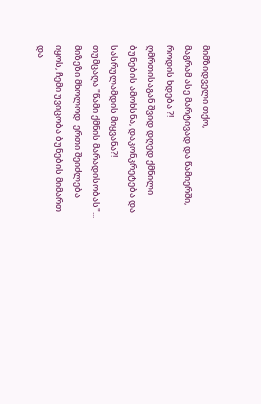მიმზიდველი თქო,
მაგრამ ასე მარტივად და წამიერში, როდის ხდება ?!
ღმრთისაგან შვიდ დღედ ქმნილი ბუნების ამოხსნა, დაკონკრეტება და სასრულამდის მიყვანა?!
თუმცაღა "წამი ქმნის მარადისობას"... მიზეზი მხოლოდ  ერთი შეიძლება იყოს, ჩემი უვიცობა ბუნების მიმართ
და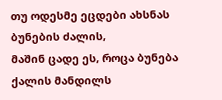თუ ოდესმე ეცდები ახსნას ბუნების ძალის,
მაშინ ცადე ეს, როცა ბუნება ქალის მანდილს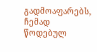გადმოაფარებს,
ჩემად წოდებულ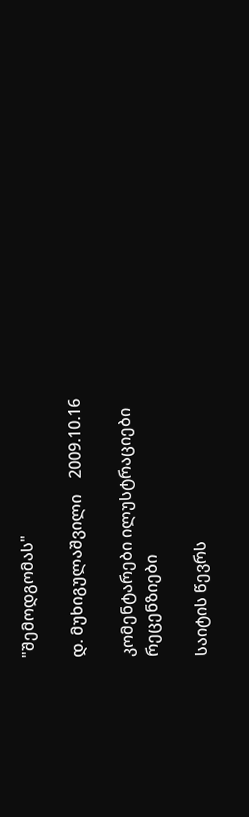"შემოდგომას"

დ. მუხიგულაშვილი    2009.10.16

კომენტარები ილუსტრაციები რეცენზიები

საიტის წევრს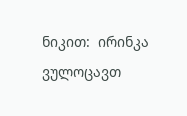ნიკით:  ირინკა ვულოცავთ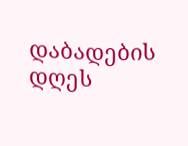დაბადების დღეს